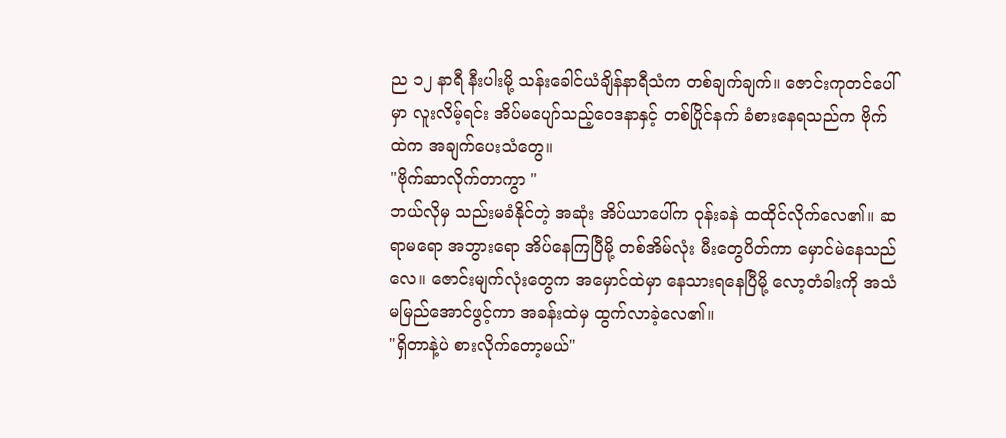ည ၁၂ နာရီ နီးပါးမို့ သန်းခေါင်ယံချိန်နာရီသံက တစ်ချက်ချက်။ ဇောင်းကုတင်ပေါ်မှာ လူးလိမ့်ရင်း အိပ်မပျော်သည့်ဝေဒနာနှင့် တစ်ပြိုင်နက် ခံစားနေရသည်က ဗိုက်ထဲက အချက်ပေးသံတွေ။
"ဗိုက်ဆာလိုက်တာကွာ "
ဘယ်လိုမှ သည်းမခံနိုင်တဲ့ အဆုံး အိပ်ယာပေါ်က ဝုန်းခနဲ ထထိုင်လိုက်လေ၏။ ဆရာမရော အဘွားရော အိပ်နေကြပြီမို့ တစ်အိမ်လုံး မီးတွေပိတ်ကာ မှောင်မဲနေသည်လေ။ ဇောင်းမျက်လုံးတွေက အမှောင်ထဲမှာ နေသားရနေပြီမို့ လော့တံခါးကို အသံမမြည်အောင်ဖွင့်ကာ အခန်းထဲမှ ထွက်လာခဲ့လေ၏။
"ရှိတာနဲ့ပဲ စားလိုက်တော့မယ်"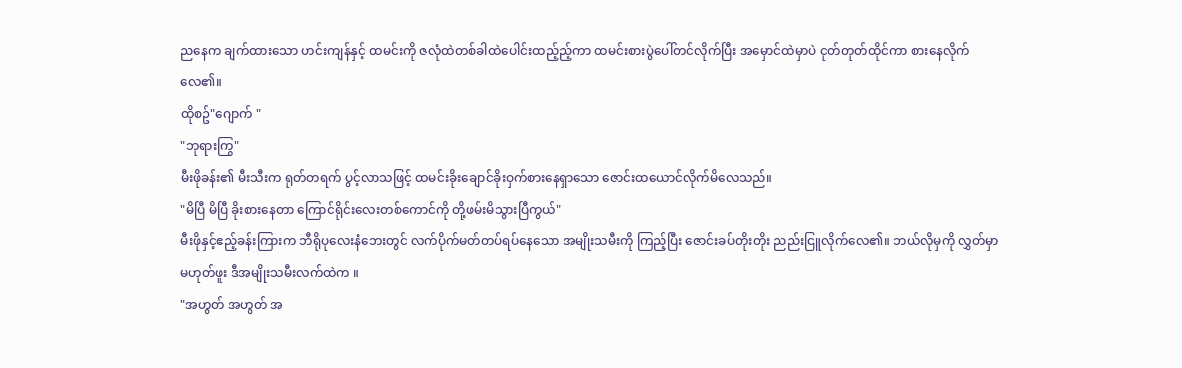ညနေက ချက်ထားသော ဟင်းကျန်နှင့် ထမင်းကို ဇလုံထဲတစ်ခါထဲပေါင်းထည့်ည့်ကာ ထမင်းစားပွဲပေါ်တင်လိုက်ပြီး အမှောင်ထဲမှာပဲ ငုတ်တုတ်ထိုင်ကာ စားနေလိုက်လေ၏။
ထိုစဥ်"ဂျောက် "
"ဘုရားကြွ"
မီးဖိုခန်း၏ မီးသီးက ရုတ်တရက် ပွင့်လာသဖြင့် ထမင်းခိုးချောင်ခိုးဝှက်စားနေရှာသော ဇောင်းထယောင်လိုက်မိလေသည်။
"မိပြီ မိပြီ ခိုးစားနေတာ ကြောင်ရိုင်းလေးတစ်ကောင်ကို တို့ဖမ်းမိသွားပြီကွယ်"
မီးဖိုနှင့်ဧည့်ခန်းကြားက ဘီရိုပုလေးနံဘေးတွင် လက်ပိုက်မတ်တပ်ရပ်နေသော အမျိုးသမီးကို ကြည့်ပြီး ဇောင်းခပ်တိုးတိုး ညည်းငြူလိုက်လေ၏။ ဘယ်လိုမှကို လွှတ်မှာ မဟုတ်ဖူး ဒီအမျိုးသမီးလက်ထဲက ။
"အဟွတ် အဟွတ် အ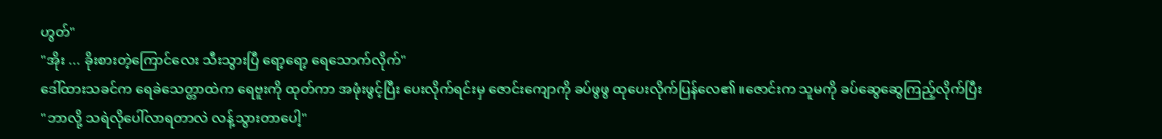ဟွတ်"
"အိုး ... ခိုးစားတဲ့ကြောင်လေး သီးသွားပြီ ရော့ရော့ ရေသောက်လိုက်"
ဒေါ်ထားသခင်က ရေခဲသေတ္တာထဲက ရေဗူးကို ထုတ်ကာ အဖုံးဖွင့်ပြီး ပေးလိုက်ရင်းမှ ဇောင်းကျောကို ခပ်ဖွဖွ ထုပေးလိုက်ပြန်လေ၏။ဇောင်းက သူမကို ခပ်ဆွေဆွေကြည့်လိုက်ပြီး
"ဘာလို့ သရဲလိုပေါ်လာရတာလဲ လန့်သွားတာပေါ့"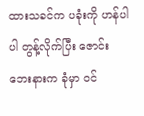ထားသခင်က ပခုံးကို ဟန်ပါပါ တွန့်လိုက်ပြီး ဇောင်းဘေးနားက ခုံမှာ ဝင်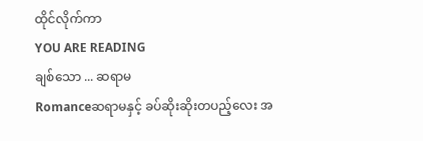ထိုင်လိုက်ကာ
YOU ARE READING
ချစ်သော ... ဆရာမ
Romanceဆရာမနှင့် ခပ်ဆိုးဆိုးတပည့်လေး အ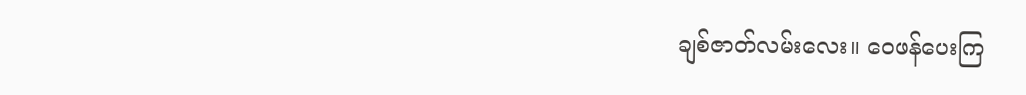ချစ်ဇာတ်လမ်းလေး။ ဝေဖန်ပေးကြ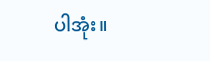ပါအုံး။